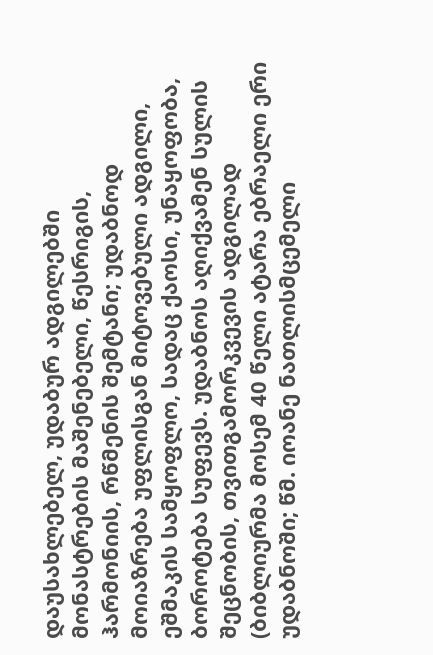დაუსახლებელ, უდაბურ ადგილებში მონასტრების მაშენებელი, წესრიგის, ჰარმონიის, რწმენის შემტანი; უდაბნოდ მოიაზრება უფლისგან მიტოვებული ადგილი, ეშმაკის სამყოფლო, სადაც ქაოსი, უნაყოფობა, ბოროტება სუფევს. უდაბნოს აღიქვამენ სულის შეცნობის, თვითგამორკვევის ადგილად (ბიბლიურმა მოსემ 40 წელი ატარა ებრაელი ერი უდაბნოში; წმ. იოანე ნათლისმცემელი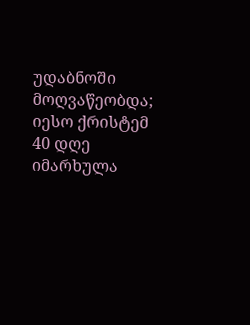უდაბნოში მოღვაწეობდა; იესო ქრისტემ 40 დღე იმარხულა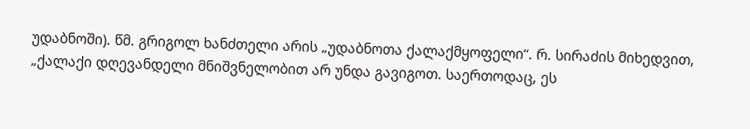უდაბნოში). წმ. გრიგოლ ხანძთელი არის „უდაბნოთა ქალაქმყოფელი“. რ. სირაძის მიხედვით, „ქალაქი დღევანდელი მნიშვნელობით არ უნდა გავიგოთ. საერთოდაც, ეს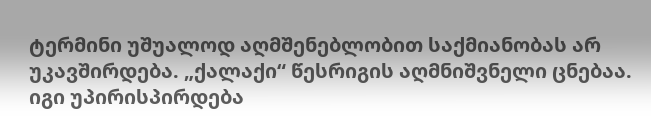ტერმინი უშუალოდ აღმშენებლობით საქმიანობას არ უკავშირდება. „ქალაქი“ წესრიგის აღმნიშვნელი ცნებაა. იგი უპირისპირდება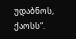უდაბნოს, ქაოსს“.